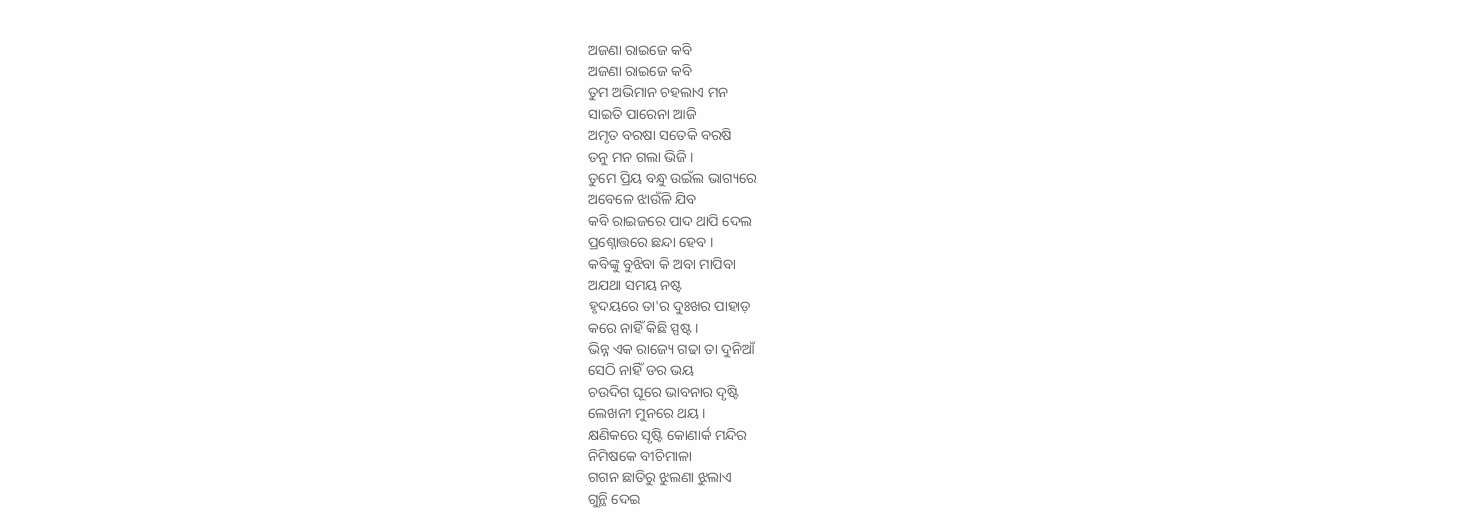ଅଜଣା ରାଇଜେ କବି
ଅଜଣା ରାଇଜେ କବି
ତୁମ ଅଭିମାନ ଚହଲାଏ ମନ
ସାଇତି ପାରେନା ଆଜି
ଅମୃତ ବରଷା ସତେକି ବରଷି
ତନୁ ମନ ଗଲା ଭିଜି ।
ତୁମେ ପ୍ରିୟ ବନ୍ଧୁ ଉଇଁଲ ଭାଗ୍ୟରେ
ଅବେଳେ ଝାଉଁଳି ଯିବ
କବି ରାଇଜରେ ପାଦ ଥାପି ଦେଲ
ପ୍ରଶ୍ନୋତ୍ତରେ ଛନ୍ଦା ହେବ ।
କବିଙ୍କୁ ବୁଝିବା କି ଅବା ମାପିବା
ଅଯଥା ସମୟ ନଷ୍ଟ
ହୃଦୟରେ ତା'ର ଦୁଃଖର ପାହାଡ଼
କରେ ନାହିଁ କିଛି ସ୍ପଷ୍ଟ ।
ଭିନ୍ନ ଏକ ରାଜ୍ୟେ ଗଢା ତା ଦୁନିଆଁ
ସେଠି ନାହିଁ ଡର ଭୟ
ଚଉଦିଗ ଘୂରେ ଭାବନାର ଦୃଷ୍ଟି
ଲେଖନୀ ମୁନରେ ଥୟ ।
କ୍ଷଣିକରେ ସୃଷ୍ଟି କୋଣାର୍କ ମନ୍ଦିର
ନିମିଷକେ ବୀଚିମାଳା
ଗଗନ ଛାତିରୁ ଝୁଲଣା ଝୁଲାଏ
ଗୁନ୍ଥି ଦେଇ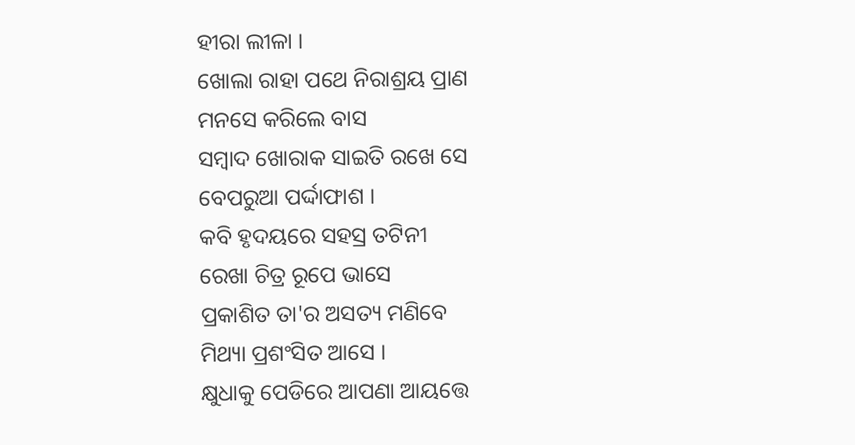ହୀରା ଲୀଳା ।
ଖୋଲା ରାହା ପଥେ ନିରାଶ୍ରୟ ପ୍ରାଣ
ମନସେ କରିଲେ ବାସ
ସମ୍ବାଦ ଖୋରାକ ସାଇତି ରଖେ ସେ
ବେପରୁଆ ପର୍ଦ୍ଦାଫାଶ ।
କବି ହୃଦୟରେ ସହସ୍ର ତଟିନୀ
ରେଖା ଚିତ୍ର ରୂପେ ଭାସେ
ପ୍ରକାଶିତ ତା'ର ଅସତ୍ୟ ମଣିବେ
ମିଥ୍ୟା ପ୍ରଶଂସିତ ଆସେ ।
କ୍ଷୁଧାକୁ ପେଡିରେ ଆପଣା ଆୟତ୍ତେ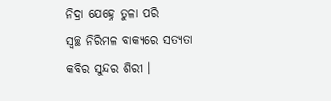ନିଦ୍ରା ଯେହ୍ନେ ତୁଳା ପରି
ସ୍ବଚ୍ଛ ନିରିମଳ ବାକ୍ୟରେ ସତ୍ୟତା
କବିର ସୁନ୍ଦର ଶିରୀ ।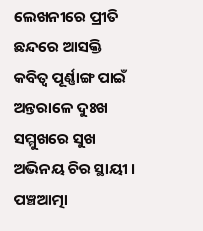ଲେଖନୀରେ ପ୍ରୀତି ଛନ୍ଦରେ ଆସକ୍ତି
କବିତ୍ଵ ପୂର୍ଣ୍ଣାଙ୍ଗ ପାଇଁ
ଅନ୍ତରାଳେ ଦୁଃଖ ସମ୍ମୁଖରେ ସୁଖ
ଅଭିନୟ ଚିର ସ୍ଥାୟୀ ।
ପଞ୍ଚଆତ୍ମା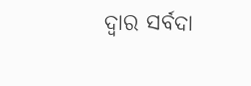ଦ୍ଵାର ସର୍ବଦା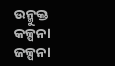ଉନ୍ମୁକ୍ତ
କଳ୍ପନା ଜଳ୍ପନା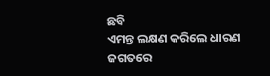ଛବି
ଏମନ୍ତ ଲକ୍ଷଣ କରିଲେ ଧାରଣ
ଜଗତରେ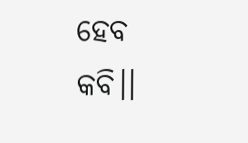ହେବ କବି।।